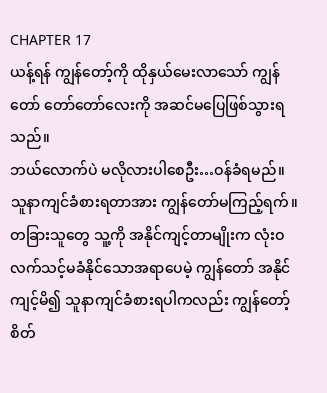CHAPTER 17
ယန့်ရန် ကျွန်တော့်ကို ထိုနှယ်မေးလာသော် ကျွန်တော် တော်တော်လေးကို အဆင်မပြေဖြစ်သွားရသည်။
ဘယ်လောက်ပဲ မလိုလားပါစေဦး…ဝန်ခံရမည်။ သူနာကျင်ခံစားရတာအား ကျွန်တော်မကြည့်ရက်။ တခြားသူတွေ သူ့ကို အနိုင်ကျင့်တာမျိုးက လုံးဝလက်သင့်မခံနိုင်သောအရာပေမဲ့ ကျွန်တော် အနိုင်ကျင့်မိ၍ သူနာကျင်ခံစားရပါကလည်း ကျွန်တော့်စိတ်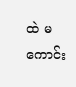ထဲ မကောင်း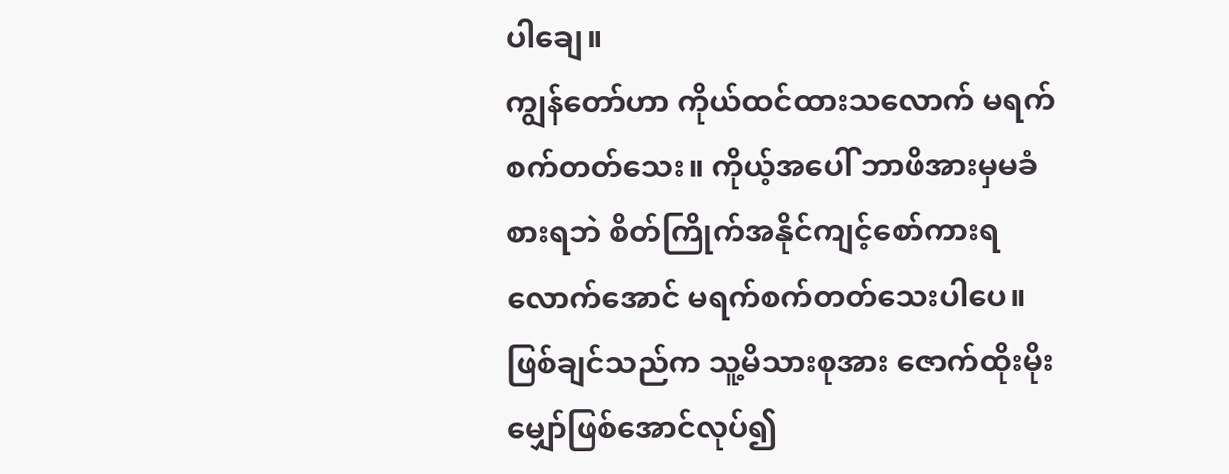ပါချေ။
ကျွန်တော်ဟာ ကိုယ်ထင်ထားသလောက် မရက်စက်တတ်သေး။ ကိုယ့်အပေါ် ဘာဖိအားမှမခံစားရဘဲ စိတ်ကြိုက်အနိုင်ကျင့်စော်ကားရလောက်အောင် မရက်စက်တတ်သေးပါပေ။
ဖြစ်ချင်သည်က သူ့မိသားစုအား ဇောက်ထိုးမိုးမျှော်ဖြစ်အောင်လုပ်၍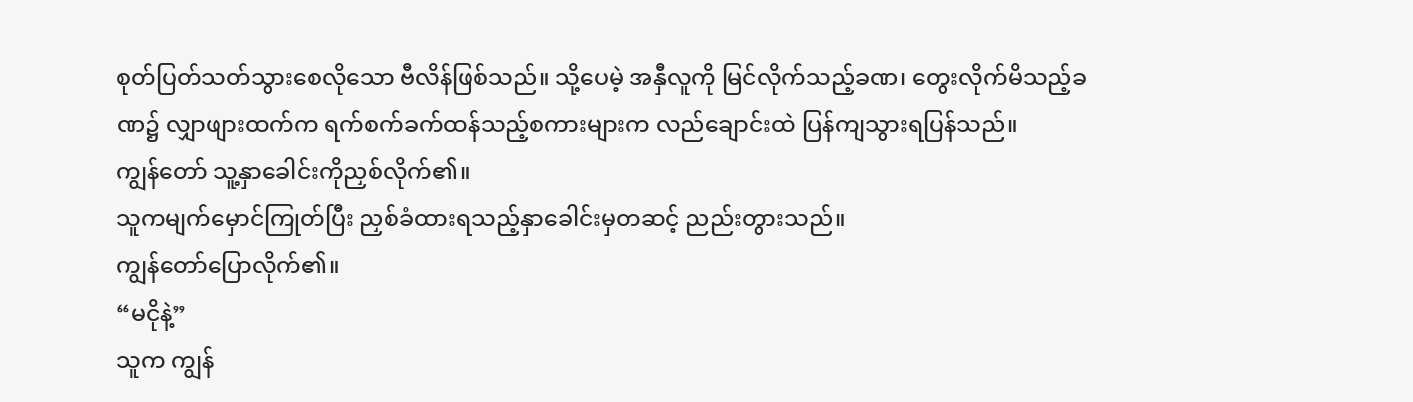စုတ်ပြတ်သတ်သွားစေလိုသော ဗီလိန်ဖြစ်သည်။ သို့ပေမဲ့ အနှီလူကို မြင်လိုက်သည့်ခဏ၊ တွေးလိုက်မိသည့်ခဏ၌ လျှာဖျားထက်က ရက်စက်ခက်ထန်သည့်စကားများက လည်ချောင်းထဲ ပြန်ကျသွားရပြန်သည်။
ကျွန်တော် သူ့နှာခေါင်းကိုညှစ်လိုက်၏။
သူကမျက်မှောင်ကြုတ်ပြီး ညှစ်ခံထားရသည့်နှာခေါင်းမှတဆင့် ညည်းတွားသည်။
ကျွန်တော်ပြောလိုက်၏။
“မငိုနဲ့”
သူက ကျွန်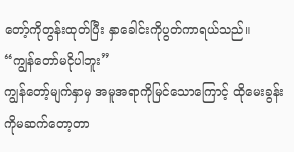တော့်ကိုတွန်းထုတ်ပြီး နှာခေါင်းကိုပွတ်ကာရယ်သည်။
“ကျွန်တော်မငိုပါဘူး”
ကျွန်တော့်မျက်နှာမှ အမူအရာကိုမြင်သောကြောင့် ထိုမေးခွန်းကိုမဆက်တော့တာ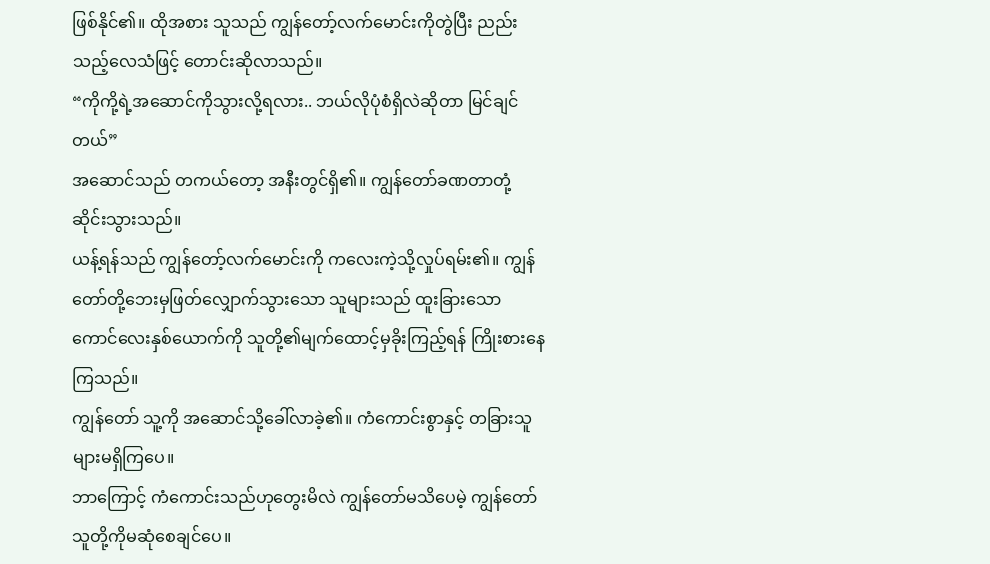ဖြစ်နိုင်၏။ ထိုအစား သူသည် ကျွန်တော့်လက်မောင်းကိုတွဲပြီး ညည်းသည့်လေသံဖြင့် တောင်းဆိုလာသည်။
“ကိုကို့ရဲ့အဆောင်ကိုသွားလို့ရလား.. ဘယ်လိုပုံစံရှိလဲဆိုတာ မြင်ချင်တယ်”
အဆောင်သည် တကယ်တော့ အနီးတွင်ရှိ၏။ ကျွန်တော်ခဏတာတုံ့ဆိုင်းသွားသည်။
ယန့်ရန်သည် ကျွန်တော့်လက်မောင်းကို ကလေးကဲ့သို့လှုပ်ရမ်း၏။ ကျွန်တော်တို့ဘေးမှဖြတ်လျှောက်သွားသော သူများသည် ထူးခြားသောကောင်လေးနှစ်ယောက်ကို သူတို့၏မျက်ထောင့်မှခိုးကြည့်ရန် ကြိုးစားနေကြသည်။
ကျွန်တော် သူ့ကို အဆောင်သို့ခေါ်လာခဲ့၏။ ကံကောင်းစွာနှင့် တခြားသူများမရှိကြပေ။
ဘာကြောင့် ကံကောင်းသည်ဟုတွေးမိလဲ ကျွန်တော်မသိပေမဲ့ ကျွန်တော် သူတို့ကိုမဆုံစေချင်ပေ။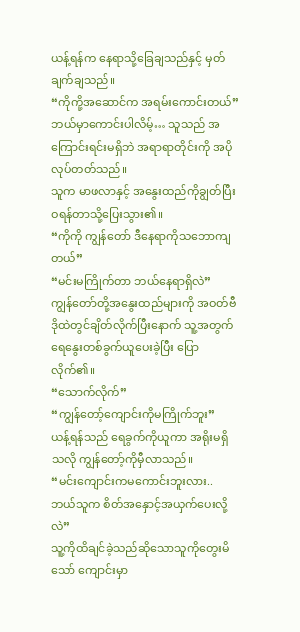ယန့်ရန်က နေရာသို့ခြေချသည်နှင့် မှတ်ချက်ချသည်။
“ကိုကို့အဆောင်က အရမ်းကောင်းတယ်”
ဘယ်မှာကောင်းပါလိမ့်… သူသည် အကြောင်းရင်းမရှိဘဲ အရာရာတိုင်းကို အပိုလုပ်တတ်သည်။
သူက မာဖလာနှင့် အနွေးထည်ကိုချွတ်ပြီး ဝရန်တာသို့ပြေးသွား၏။
“ကိုကို ကျွန်တော် ဒီနေရာကိုသဘောကျတယ်”
“မင်းမကြိုက်တာ ဘယ်နေရာရှိလဲ”
ကျွန်တော်တို့အနွေးထည်များကို အဝတ်ဗီဒိုထဲတွင်ချိတ်လိုက်ပြီးနောက် သူ့အတွက်ရေနွေးတစ်ခွက်ယူပေးခဲ့ပြီး ပြောလိုက်၏။
“သောက်လိုက်”
“ကျွန်တော့်ကျောင်းကိုမကြိုက်ဘူး”
ယန့်ရန်သည် ရေခွက်ကိုယူကာ အရိုးမရှိသလို ကျွန်တော့်ကိုမှီလာသည်။
“မင်းကျောင်းကမကောင်းဘူးလား.. ဘယ်သူက စိတ်အနှောင့်အယှက်ပေးလို့လဲ”
သူ့ကိုထိချင်ခဲ့သည်ဆိုသောသူကိုတွေးမိသော် ကျောင်းမှာ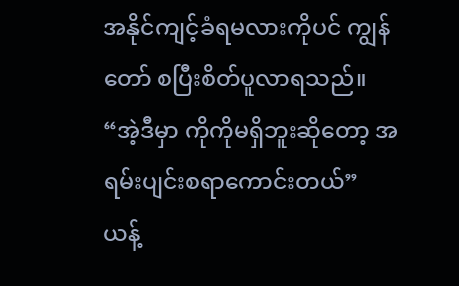အနိုင်ကျင့်ခံရမလားကိုပင် ကျွန်တော် စပြီးစိတ်ပူလာရသည်။
“အဲ့ဒီမှာ ကိုကိုမရှိဘူးဆိုတော့ အရမ်းပျင်းစရာကောင်းတယ်”
ယန့်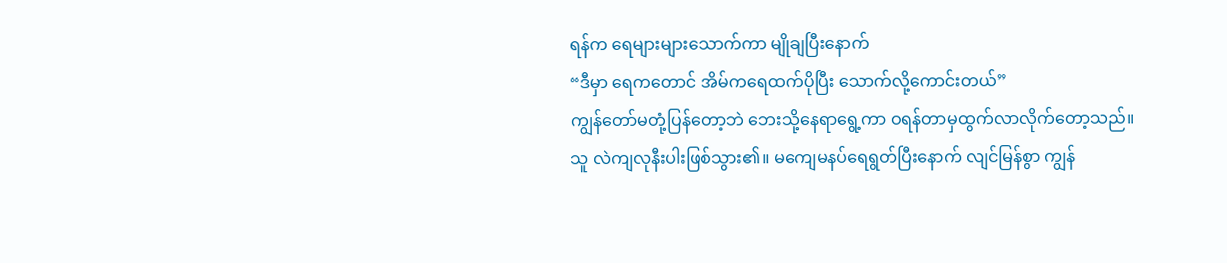ရန်က ရေများများသောက်ကာ မျိုချပြီးနောက်
“ဒီမှာ ရေကတောင် အိမ်ကရေထက်ပိုပြီး သောက်လို့ကောင်းတယ်”
ကျွန်တော်မတုံ့ပြန်တော့ဘဲ ဘေးသို့နေရာရွေ့ကာ ဝရန်တာမှထွက်လာလိုက်တော့သည်။
သူ လဲကျလုနီးပါးဖြစ်သွား၏။ မကျေမနပ်ရေရွတ်ပြီးနောက် လျင်မြန်စွာ ကျွန်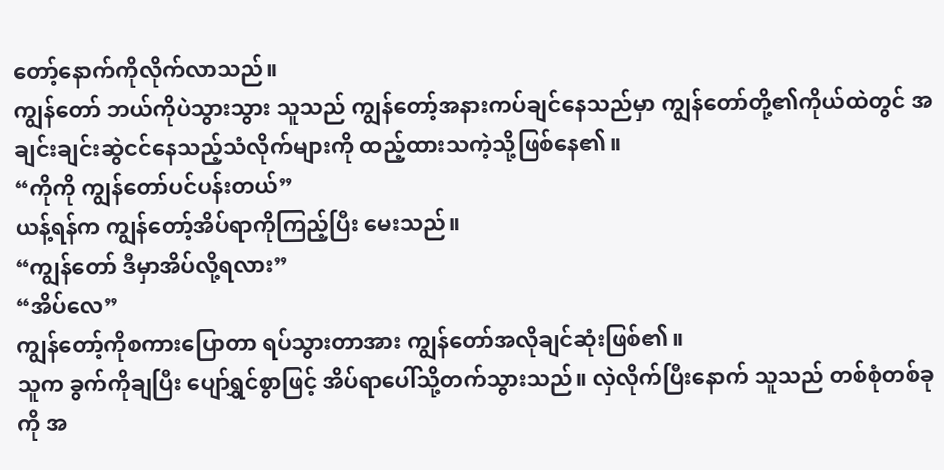တော့်နောက်ကိုလိုက်လာသည်။
ကျွန်တော် ဘယ်ကိုပဲသွားသွား သူသည် ကျွန်တော့်အနားကပ်ချင်နေသည်မှာ ကျွန်တော်တို့၏ကိုယ်ထဲတွင် အချင်းချင်းဆွဲငင်နေသည့်သံလိုက်များကို ထည့်ထားသကဲ့သို့ဖြစ်နေ၏။
“ကိုကို ကျွန်တော်ပင်ပန်းတယ်”
ယန့်ရန်က ကျွန်တော့်အိပ်ရာကိုကြည့်ပြီး မေးသည်။
“ကျွန်တော် ဒီမှာအိပ်လို့ရလား”
“အိပ်လေ”
ကျွန်တော့်ကိုစကားပြောတာ ရပ်သွားတာအား ကျွန်တော်အလိုချင်ဆုံးဖြစ်၏။
သူက ခွက်ကိုချပြီး ပျော်ရွှင်စွာဖြင့် အိပ်ရာပေါ်သို့တက်သွားသည်။ လှဲလိုက်ပြီးနောက် သူသည် တစ်စုံတစ်ခုကို အ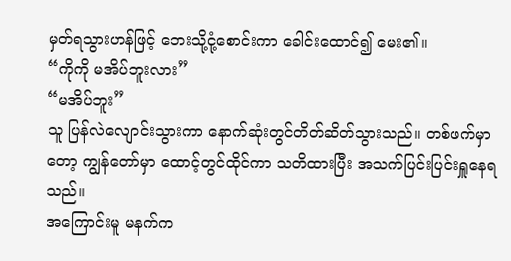မှတ်ရသွားဟန်ဖြင့် ဘေးသို့ငုံ့စောင်းကာ ခေါင်းထောင်၍ မေး၏။
“ကိုကို မအိပ်ဘူးလား”
“မအိပ်ဘူး”
သူ ပြန်လဲလျောင်းသွားကာ နောက်ဆုံးတွင်တိတ်ဆိတ်သွားသည်။ တစ်ဖက်မှာတော့ ကျွန်တော်မှာ ထောင့်တွင်ထိုင်ကာ သတိထားပြီး အသက်ပြင်းပြင်းရှူနေရသည်။
အကြောင်းမူ မနက်က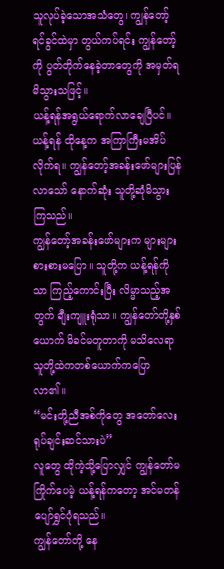သူလုပ်ခဲ့သောအသံတွေ၊ ကျွန်တော့်ရင်ခွင်ထဲမှာ တွယ်ကပ်ရင်း ကျွန်တော့်ကို ပွတ်တိုက်နေခဲ့တာတွေကို အမှတ်ရမိသွားသဖြင့်။
ယန့်ရန်အရွယ်ရောက်လာချေပြီပင်။
ယန့်ရန် ထိုနေ့က အကြာကြီးမအိပ်လိုက်ရ။ ကျွန်တော့်အခန်းဖော်များပြန်လာသော် နောက်ဆုံး သူတို့ဆုံမိသွားကြသည်။
ကျွန်တော့်အခန်းဖော်များက များများစားစားမပြော။ သူတို့က ယန့်ရန်ကိုသာ ကြည့်ကောင်းပြီး လိမ္မာသည့်အတွက် ချီးကျူးရုံသာ။ ကျွန်တော်တို့နှစ်ယောက် မိခင်မတူတာကို မသိလေရာ သူတို့ထဲကတစ်ယောက်ကပြောလာ၏။
“မင်းတို့ညီအစ်ကိုတွေ အတော်လေးရုပ်ချင်းဆင်သားပဲ”
လူတွေ ထိုကဲ့သို့ပြောလျှင် ကျွန်တော်မကြိုက်ပေမဲ့ ယန့်ရန်ကတော့ အင်မတန်ပျော်ရွှင်ပုံရသည်။
ကျွန်တော်တို့ နေ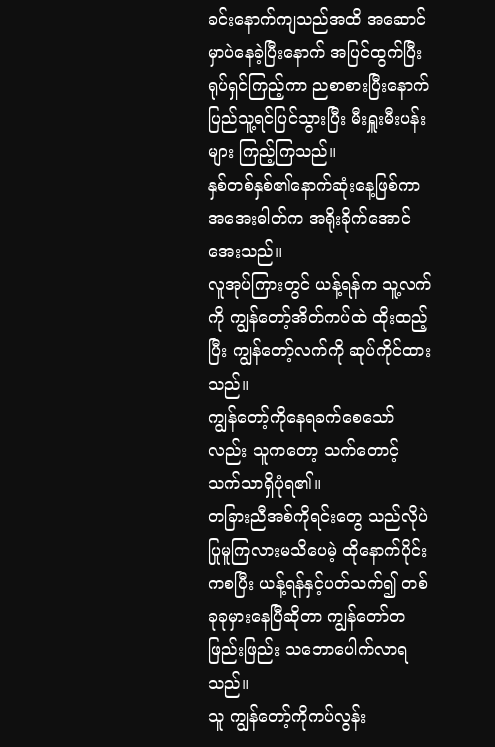ခင်းနောက်ကျသည်အထိ အဆောင်မှာပဲနေခဲ့ပြီးနောက် အပြင်ထွက်ပြီးရုပ်ရှင်ကြည့်ကာ ညစာစားပြီးနောက် ပြည်သူ့ရင်ပြင်သွားပြီး မီးရှူးမီးပန်းများ ကြည့်ကြသည်။
နှစ်တစ်နှစ်၏နောက်ဆုံးနေ့ဖြစ်ကာ အအေးဓါတ်က အရိုးခိုက်အောင်အေးသည်။
လူအုပ်ကြားတွင် ယန့်ရန်က သူ့လက်ကို ကျွန်တော့်အိတ်ကပ်ထဲ ထိုးထည့်ပြီး ကျွန်တော့်လက်ကို ဆုပ်ကိုင်ထားသည်။
ကျွန်တော့်ကိုနေရခက်စေသော်လည်း သူကတော့ သက်တောင့်သက်သာရှိပုံရ၏။
တခြားညီအစ်ကိုရင်းတွေ သည်လိုပဲပြုမူကြလားမသိပေမဲ့ ထိုနောက်ပိုင်းကစပြီး ယန့်ရန်နှင့်ပတ်သက်၍ တစ်ခုခုမှားနေပြီဆိုတာ ကျွန်တော်တဖြည်းဖြည်း သဘောပေါက်လာရသည်။
သူ ကျွန်တော့်ကိုကပ်လွန်း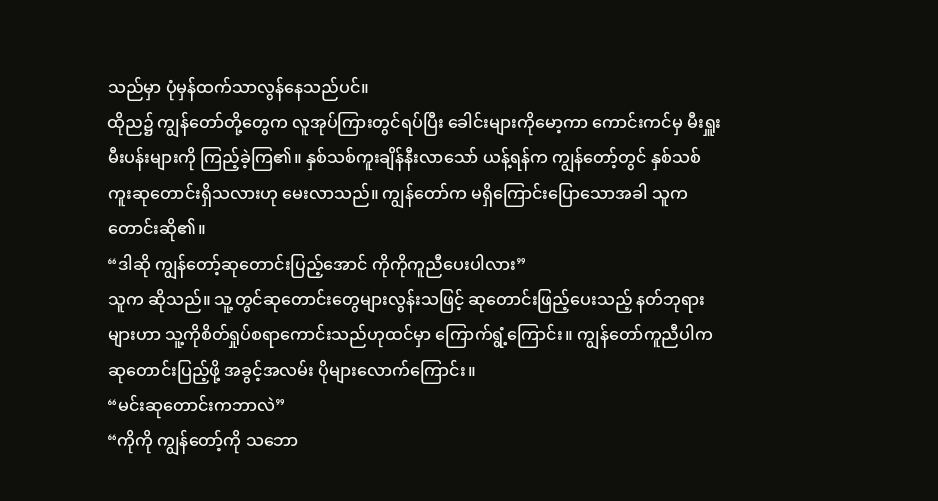သည်မှာ ပုံမှန်ထက်သာလွန်နေသည်ပင်။
ထိုည၌ ကျွန်တော်တို့တွေက လူအုပ်ကြားတွင်ရပ်ပြီး ခေါင်းများကိုမော့ကာ ကောင်းကင်မှ မီးရှူးမီးပန်းများကို ကြည့်ခဲ့ကြ၏။ နှစ်သစ်ကူးချိန်နီးလာသော် ယန့်ရန်က ကျွန်တော့်တွင် နှစ်သစ်ကူးဆုတောင်းရှိသလားဟု မေးလာသည်။ ကျွန်တော်က မရှိကြောင်းပြောသောအခါ သူကတောင်းဆို၏။
“ဒါဆို ကျွန်တော့်ဆုတောင်းပြည့်အောင် ကိုကိုကူညီပေးပါလား”
သူက ဆိုသည်။ သူ့တွင်ဆုတောင်းတွေများလွန်းသဖြင့် ဆုတောင်းဖြည့်ပေးသည့် နတ်ဘုရားများဟာ သူ့ကိုစိတ်ရှုပ်စရာကောင်းသည်ဟုထင်မှာ ကြောက်ရွံ့ကြောင်း။ ကျွန်တော်ကူညီပါက ဆုတောင်းပြည့်ဖို့ အခွင့်အလမ်း ပိုများလောက်ကြောင်း။
“မင်းဆုတောင်းကဘာလဲ”
“ကိုကို ကျွန်တော့်ကို သဘော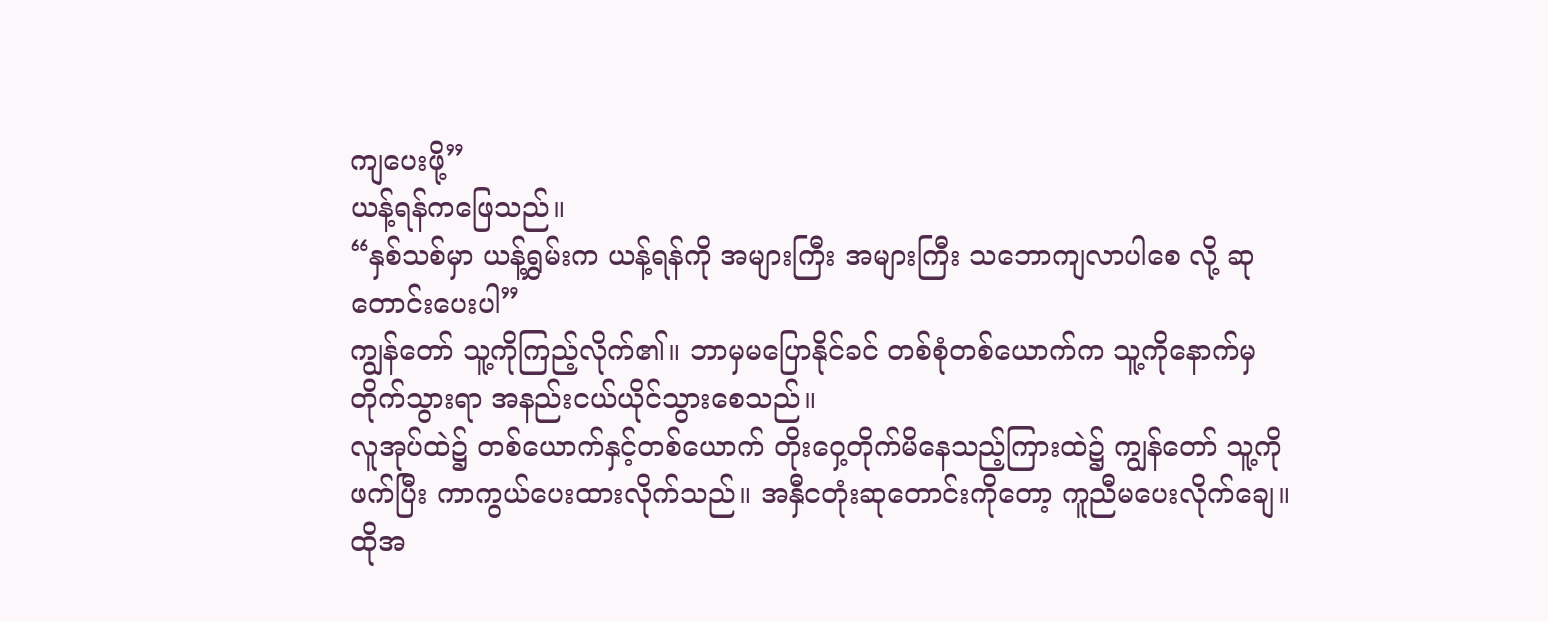ကျပေးဖို့”
ယန့်ရန်ကဖြေသည်။
“နှစ်သစ်မှာ ယန့်ရွှမ်းက ယန့်ရန်ကို အများကြီး အများကြီး သဘောကျလာပါစေ လို့ ဆုတောင်းပေးပါ”
ကျွန်တော် သူ့ကိုကြည့်လိုက်၏။ ဘာမှမပြောနိုင်ခင် တစ်စုံတစ်ယောက်က သူ့ကိုနောက်မှတိုက်သွားရာ အနည်းငယ်ယိုင်သွားစေသည်။
လူအုပ်ထဲ၌ တစ်ယောက်နှင့်တစ်ယောက် တိုးဝှေ့တိုက်မိနေသည့်ကြားထဲ၌ ကျွန်တော် သူ့ကို ဖက်ပြီး ကာကွယ်ပေးထားလိုက်သည်။ အနှီငတုံးဆုတောင်းကိုတော့ ကူညီမပေးလိုက်ချေ။ ထိုအ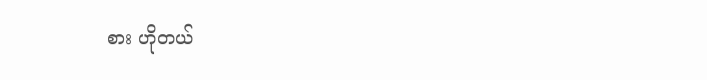စား ဟိုတယ်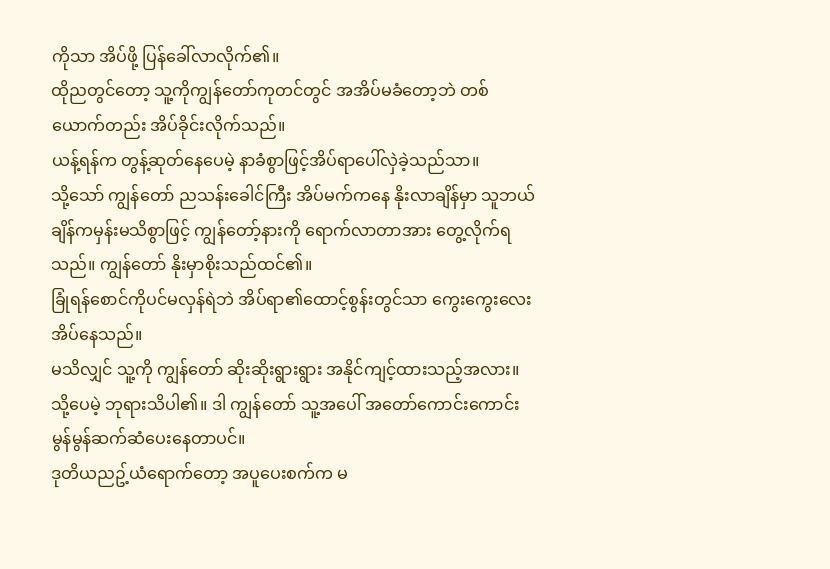ကိုသာ အိပ်ဖို့ ပြန်ခေါ်လာလိုက်၏။
ထိုညတွင်တော့ သူ့ကိုကျွန်တော်ကုတင်တွင် အအိပ်မခံတော့ဘဲ တစ်ယောက်တည်း အိပ်ခိုင်းလိုက်သည်။
ယန့်ရန်က တွန့်ဆုတ်နေပေမဲ့ နာခံစွာဖြင့်အိပ်ရာပေါ်လှဲခဲ့သည်သာ။
သို့သော် ကျွန်တော် ညသန်းခေါင်ကြီး အိပ်မက်ကနေ နိုးလာချိန်မှာ သူဘယ်ချိန်ကမှန်းမသိစွာဖြင့် ကျွန်တော့်နားကို ရောက်လာတာအား တွေ့လိုက်ရသည်။ ကျွန်တော် နိုးမှာစိုးသည်ထင်၏။
ခြုံရန်စောင်ကိုပင်မလှန်ရဲဘဲ အိပ်ရာ၏ထောင့်စွန်းတွင်သာ ကွေးကွေးလေး အိပ်နေသည်။
မသိလျှင် သူ့ကို ကျွန်တော် ဆိုးဆိုးရွားရွား အနိုင်ကျင့်ထားသည့်အလား။
သို့ပေမဲ့ ဘုရားသိပါ၏။ ဒါ ကျွန်တော် သူ့အပေါ် အတော်ကောင်းကောင်းမွန်မွန်ဆက်ဆံပေးနေတာပင်။
ဒုတိယညဥ့်ယံရောက်တော့ အပူပေးစက်က မ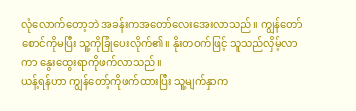လုံလောက်တော့ဘဲ အခန်းကအတော်လေးအေးလာသည်။ ကျွန်တော် စောင်ကိုမပြီး သူ့ကိုခြုံပေးလိုက်၏။ နိုးတဝက်ဖြင့် သူသည်လှိမ့်လာကာ နွေးထွေးရာကိုဖက်လာသည်။
ယန့်ရန်ဟာ ကျွန်တော့်ကိုဖက်ထားပြီး သူ့မျက်နှာက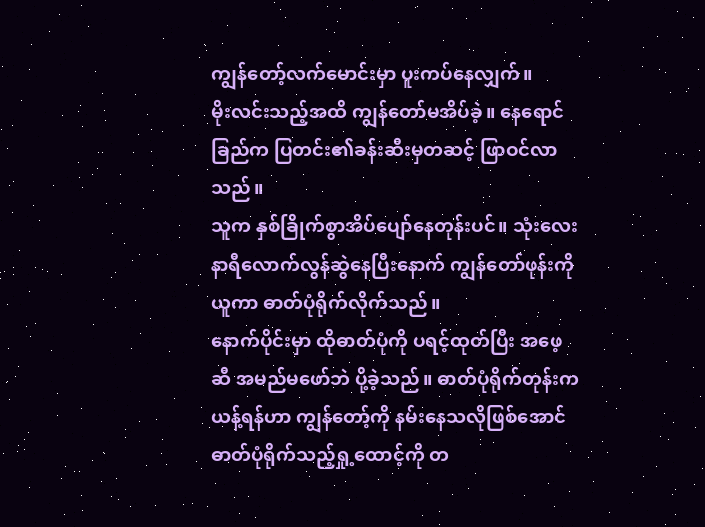ကျွန်တော့်လက်မောင်းမှာ ပူးကပ်နေလျှက်။
မိုးလင်းသည့်အထိ ကျွန်တော်မအိပ်ခဲ့။ နေရောင်ခြည်က ပြတင်း၏ခန်းဆီးမှတဆင့် ဖြာဝင်လာသည်။
သူက နှစ်ခြိုက်စွာအိပ်ပျော်နေတုန်းပင်။ သုံးလေးနာရီလောက်လွန်ဆွဲနေပြီးနောက် ကျွန်တော်ဖုန်းကိုယူကာ ဓာတ်ပုံရိုက်လိုက်သည်။
နောက်ပိုင်းမှာ ထိုဓာတ်ပုံကို ပရင့်ထုတ်ပြီး အဖေ့ဆီ အမည်မဖော်ဘဲ ပို့ခဲ့သည်။ ဓာတ်ပုံရိုက်တုန်းက ယန့်ရန်ဟာ ကျွန်တော့်ကို နမ်းနေသလိုဖြစ်အောင် ဓာတ်ပုံရိုက်သည့်ရှု့ထောင့်ကို တ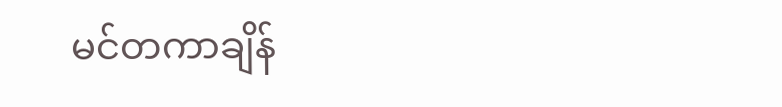မင်တကာချိန်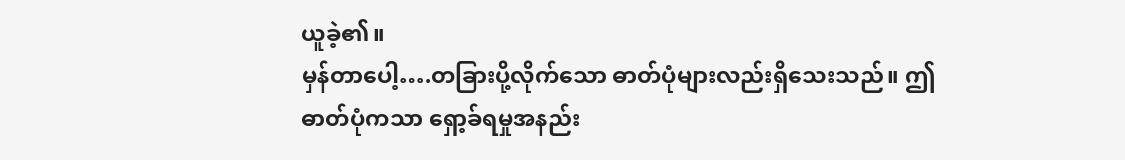ယူခဲ့၏။
မှန်တာပေါ့….တခြားပို့လိုက်သော ဓာတ်ပုံများလည်းရှိသေးသည်။ ဤဓာတ်ပုံကသာ ရှော့ခ်ရမှုအနည်း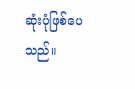ဆုံးပုံဖြစ်ပေသည်။